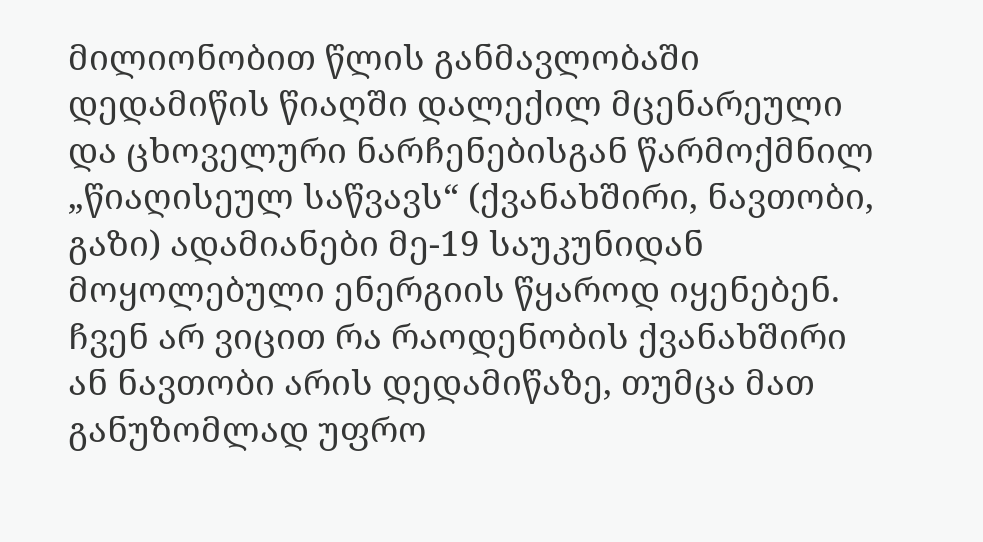მილიონობით წლის განმავლობაში დედამიწის წიაღში დალექილ მცენარეული და ცხოველური ნარჩენებისგან წარმოქმნილ „წიაღისეულ საწვავს“ (ქვანახშირი, ნავთობი, გაზი) ადამიანები მე-19 საუკუნიდან მოყოლებული ენერგიის წყაროდ იყენებენ. ჩვენ არ ვიცით რა რაოდენობის ქვანახშირი ან ნავთობი არის დედამიწაზე, თუმცა მათ განუზომლად უფრო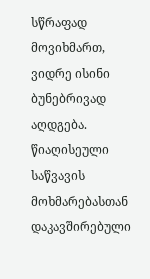სწრაფად მოვიხმართ, ვიდრე ისინი ბუნებრივად აღდგება. წიაღისეული საწვავის მოხმარებასთან დაკავშირებული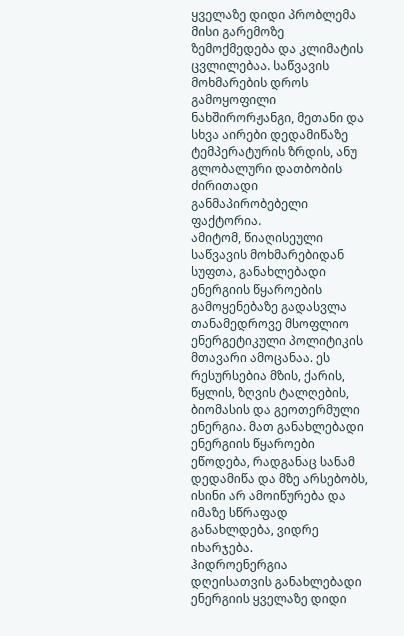ყველაზე დიდი პრობლემა მისი გარემოზე ზემოქმედება და კლიმატის ცვლილებაა. საწვავის მოხმარების დროს გამოყოფილი ნახშირორჟანგი, მეთანი და სხვა აირები დედამიწაზე ტემპერატურის ზრდის, ანუ გლობალური დათბობის ძირითადი განმაპირობებელი ფაქტორია.
ამიტომ, წიაღისეული საწვავის მოხმარებიდან სუფთა, განახლებადი ენერგიის წყაროების გამოყენებაზე გადასვლა თანამედროვე მსოფლიო ენერგეტიკული პოლიტიკის მთავარი ამოცანაა. ეს რესურსებია მზის, ქარის, წყლის, ზღვის ტალღების, ბიომასის და გეოთერმული ენერგია. მათ განახლებადი ენერგიის წყაროები ეწოდება, რადგანაც სანამ დედამიწა და მზე არსებობს, ისინი არ ამოიწურება და იმაზე სწრაფად განახლდება, ვიდრე იხარჯება.
ჰიდროენერგია დღეისათვის განახლებადი ენერგიის ყველაზე დიდი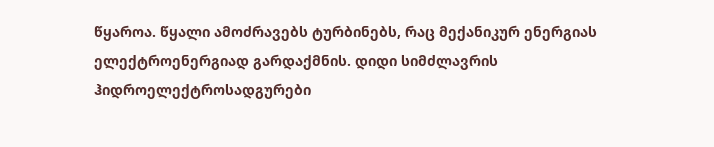წყაროა. წყალი ამოძრავებს ტურბინებს, რაც მექანიკურ ენერგიას ელექტროენერგიად გარდაქმნის. დიდი სიმძლავრის ჰიდროელექტროსადგურები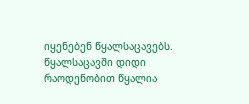იყენებენ წყალსაცავებს. წყალსაცავში დიდი რაოდენობით წყალია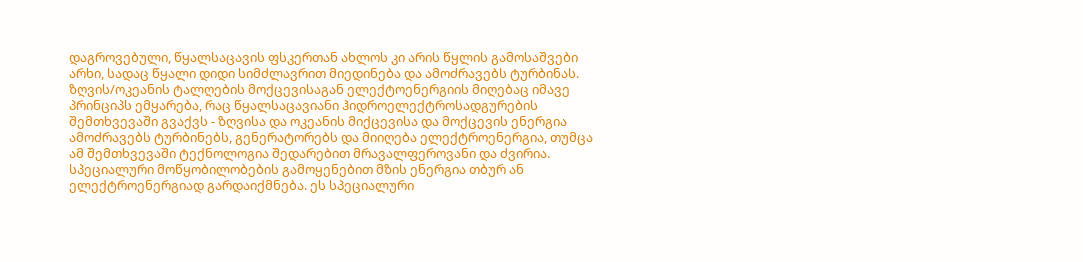დაგროვებული, წყალსაცავის ფსკერთან ახლოს კი არის წყლის გამოსაშვები არხი, სადაც წყალი დიდი სიმძლავრით მიედინება და ამოძრავებს ტურბინას. ზღვის/ოკეანის ტალღების მოქცევისაგან ელექტოენერგიის მიღებაც იმავე პრინციპს ემყარება, რაც წყალსაცავიანი ჰიდროელექტროსადგურების შემთხვევაში გვაქვს - ზღვისა და ოკეანის მიქცევისა და მოქცევის ენერგია ამოძრავებს ტურბინებს, გენერატორებს და მიიღება ელექტროენერგია, თუმცა ამ შემთხვევაში ტექნოლოგია შედარებით მრავალფეროვანი და ძვირია.
სპეციალური მოწყობილობების გამოყენებით მზის ენერგია თბურ ან ელექტროენერგიად გარდაიქმნება. ეს სპეციალური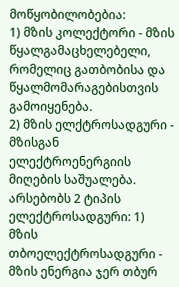მოწყობილობებია:
1) მზის კოლექტორი - მზის წყალგამაცხელებელი, რომელიც გათბობისა და წყალმომარაგებისთვის გამოიყენება.
2) მზის ელქტროსადგური - მზისგან ელექტროენერგიის მიღების საშუალება.
არსებობს 2 ტიპის ელექტროსადგური: 1) მზის თბოელექტროსადგური - მზის ენერგია ჯერ თბურ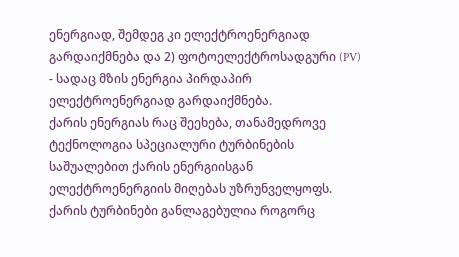ენერგიად, შემდეგ კი ელექტროენერგიად გარდაიქმნება და 2) ფოტოელექტროსადგური (PV) - სადაც მზის ენერგია პირდაპირ ელექტროენერგიად გარდაიქმნება.
ქარის ენერგიას რაც შეეხება, თანამედროვე ტექნოლოგია სპეციალური ტურბინების საშუალებით ქარის ენერგიისგან ელექტროენერგიის მიღებას უზრუნველყოფს. ქარის ტურბინები განლაგებულია როგორც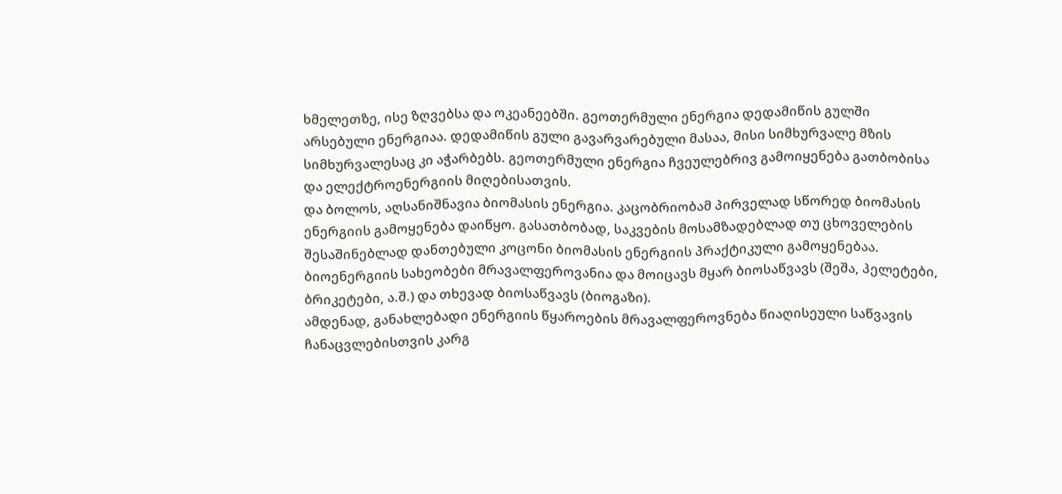ხმელეთზე, ისე ზღვებსა და ოკეანეებში. გეოთერმული ენერგია დედამიწის გულში არსებული ენერგიაა. დედამიწის გული გავარვარებული მასაა, მისი სიმხურვალე მზის სიმხურვალესაც კი აჭარბებს. გეოთერმული ენერგია ჩვეულებრივ გამოიყენება გათბობისა და ელექტროენერგიის მიღებისათვის.
და ბოლოს, აღსანიშნავია ბიომასის ენერგია. კაცობრიობამ პირველად სწორედ ბიომასის ენერგიის გამოყენება დაიწყო. გასათბობად, საკვების მოსამზადებლად თუ ცხოველების შესაშინებლად დანთებული კოცონი ბიომასის ენერგიის პრაქტიკული გამოყენებაა. ბიოენერგიის სახეობები მრავალფეროვანია და მოიცავს მყარ ბიოსაწვავს (შეშა, პელეტები, ბრიკეტები, ა.შ.) და თხევად ბიოსაწვავს (ბიოგაზი).
ამდენად, განახლებადი ენერგიის წყაროების მრავალფეროვნება წიაღისეული საწვავის ჩანაცვლებისთვის კარგ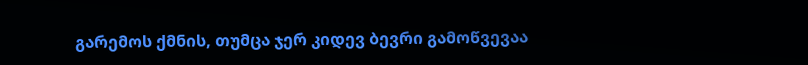გარემოს ქმნის, თუმცა ჯერ კიდევ ბევრი გამოწვევაა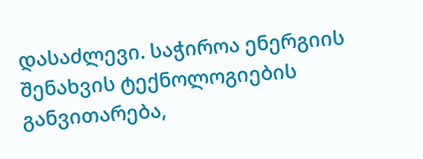დასაძლევი. საჭიროა ენერგიის შენახვის ტექნოლოგიების განვითარება,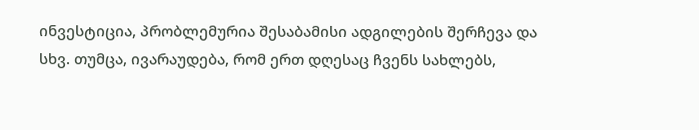ინვესტიცია, პრობლემურია შესაბამისი ადგილების შერჩევა და სხვ. თუმცა, ივარაუდება, რომ ერთ დღესაც ჩვენს სახლებს,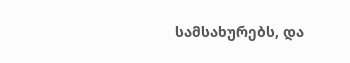სამსახურებს, და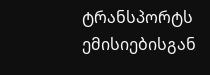ტრანსპორტს ემისიებისგან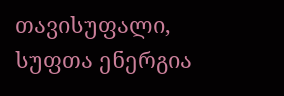თავისუფალი, სუფთა ენერგია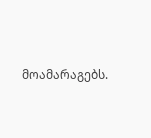მოამარაგებს.